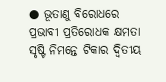● ଭୂତାଣୁ ବିରୋଧରେ ପ୍ରଭାବୀ ପ୍ରତିରୋଧକ କ୍ଷମତା ସୃଷ୍ଟି ନିମନ୍ତେ ଟିକାର ଦ୍ୱିତୀୟ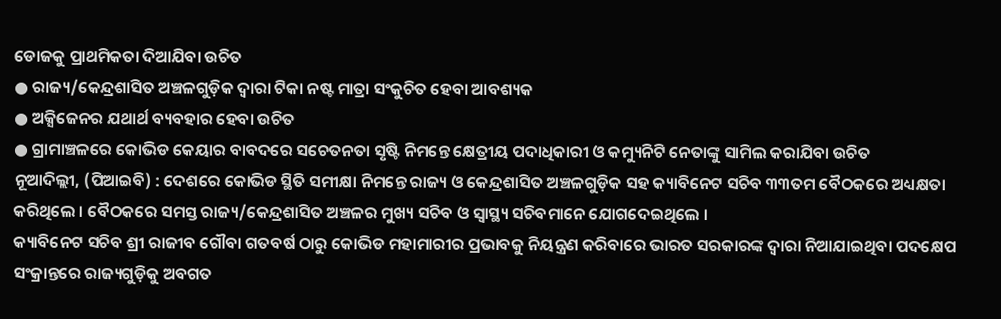ଡୋଜକୁ ପ୍ରାଥମିକତା ଦିଆଯିବା ଉଚିତ
● ରାଜ୍ୟ/କେନ୍ଦ୍ରଶାସିତ ଅଞ୍ଚଳଗୁଡ଼ିକ ଦ୍ୱାରା ଟିକା ନଷ୍ଟ ମାତ୍ରା ସଂକୁଚିତ ହେବା ଆବଶ୍ୟକ
● ଅକ୍ସିଜେନର ଯଥାର୍ଥ ବ୍ୟବହାର ହେବା ଉଚିତ
● ଗ୍ରାମାଞ୍ଚଳରେ କୋଭିଡ କେୟାର ବାବଦରେ ସଚେତନତା ସୃଷ୍ଟି ନିମନ୍ତେ କ୍ଷେତ୍ରୀୟ ପଦାଧିକାରୀ ଓ କମ୍ୟୁନିଟି ନେତାଙ୍କୁ ସାମିଲ କରାଯିବା ଉଚିତ
ନୂଆଦିଲ୍ଲୀ, (ପିଆଇବି) : ଦେଶରେ କୋଭିଡ ସ୍ଥିତି ସମୀକ୍ଷା ନିମନ୍ତେ ରାଜ୍ୟ ଓ କେନ୍ଦ୍ରଶାସିତ ଅଞ୍ଚଳଗୁଡ଼ିକ ସହ କ୍ୟାବିନେଟ ସଚିବ ୩୩ତମ ବୈଠକରେ ଅଧ୍ୟକ୍ଷତା କରିଥିଲେ । ବୈଠକରେ ସମସ୍ତ ରାଜ୍ୟ/କେନ୍ଦ୍ରଶାସିତ ଅଞ୍ଚଳର ମୁଖ୍ୟ ସଚିବ ଓ ସ୍ୱାସ୍ଥ୍ୟ ସଚିବମାନେ ଯୋଗଦେଇଥିଲେ ।
କ୍ୟାବିନେଟ ସଚିବ ଶ୍ରୀ ରାଜୀବ ଗୌବା ଗତବର୍ଷ ଠାରୁ କୋଭିଡ ମହାମାରୀର ପ୍ରଭାବକୁ ନିୟନ୍ତ୍ରଣ କରିବାରେ ଭାରତ ସରକାରଙ୍କ ଦ୍ୱାରା ନିଆଯାଇଥିବା ପଦକ୍ଷେପ ସଂକ୍ରାନ୍ତରେ ରାଜ୍ୟଗୁଡ଼ିକୁ ଅବଗତ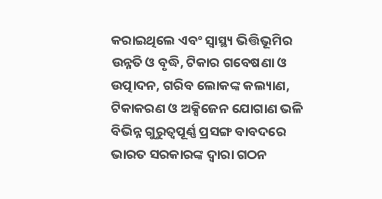କରାଇଥିଲେ ଏବଂ ସ୍ୱାସ୍ଥ୍ୟ ଭିତ୍ତିଭୂମିର ଉନ୍ନତି ଓ ବୃଦ୍ଧି, ଟିକାର ଗବେଷଣା ଓ ଉତ୍ପାଦନ, ଗରିବ ଲୋକଙ୍କ କଲ୍ୟାଣ, ଟିକାକରଣ ଓ ଅକ୍ସିଜେନ ଯୋଗାଣ ଭଳି ବିଭିନ୍ନ ଗୁରୁତ୍ୱପୂର୍ଣ୍ଣ ପ୍ରସଙ୍ଗ ବାବଦରେ ଭାରତ ସରକାରଙ୍କ ଦ୍ୱାରା ଗଠନ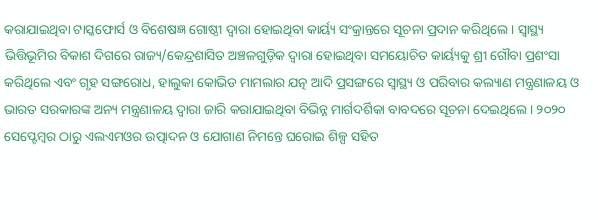କରାଯାଇଥିବା ଟାସ୍କଫୋର୍ସ ଓ ବିଶେଷଜ୍ଞ ଗୋଷ୍ଠୀ ଦ୍ୱାରା ହୋଇଥିବା କାର୍ୟ୍ୟ ସଂକ୍ରାନ୍ତରେ ସୂଚନା ପ୍ରଦାନ କରିଥିଲେ । ସ୍ୱାସ୍ଥ୍ୟ ଭିତ୍ତିଭୂମିର ବିକାଶ ଦିଗରେ ରାଜ୍ୟ/କେନ୍ଦ୍ରଶାସିତ ଅଞ୍ଚଳଗୁଡ଼ିକ ଦ୍ୱାରା ହୋଇଥିବା ସମୟୋଚିତ କାର୍ୟ୍ୟକୁ ଶ୍ରୀ ଗୌବା ପ୍ରଶଂସା କରିଥିଲେ ଏବଂ ଗୃହ ସଙ୍ଗରୋଧ, ହାଲୁକା କୋଭିଡ ମାମଲାର ଯତ୍ନ ଆଦି ପ୍ରସଙ୍ଗରେ ସ୍ୱାସ୍ଥ୍ୟ ଓ ପରିବାର କଲ୍ୟାଣ ମନ୍ତ୍ରଣାଳୟ ଓ ଭାରତ ସରକାରଙ୍କ ଅନ୍ୟ ମନ୍ତ୍ରଣାଳୟ ଦ୍ୱାରା ଜାରି କରାଯାଇଥିବା ବିଭିନ୍ନ ମାର୍ଗଦର୍ଶିକା ବାବଦରେ ସୂଚନା ଦେଇଥିଲେ । ୨୦୨୦ ସେପ୍ଟେମ୍ବର ଠାରୁ ଏଲଏମଓର ଉତ୍ପାଦନ ଓ ଯୋଗାଣ ନିମନ୍ତେ ଘରୋଇ ଶିଳ୍ପ ସହିତ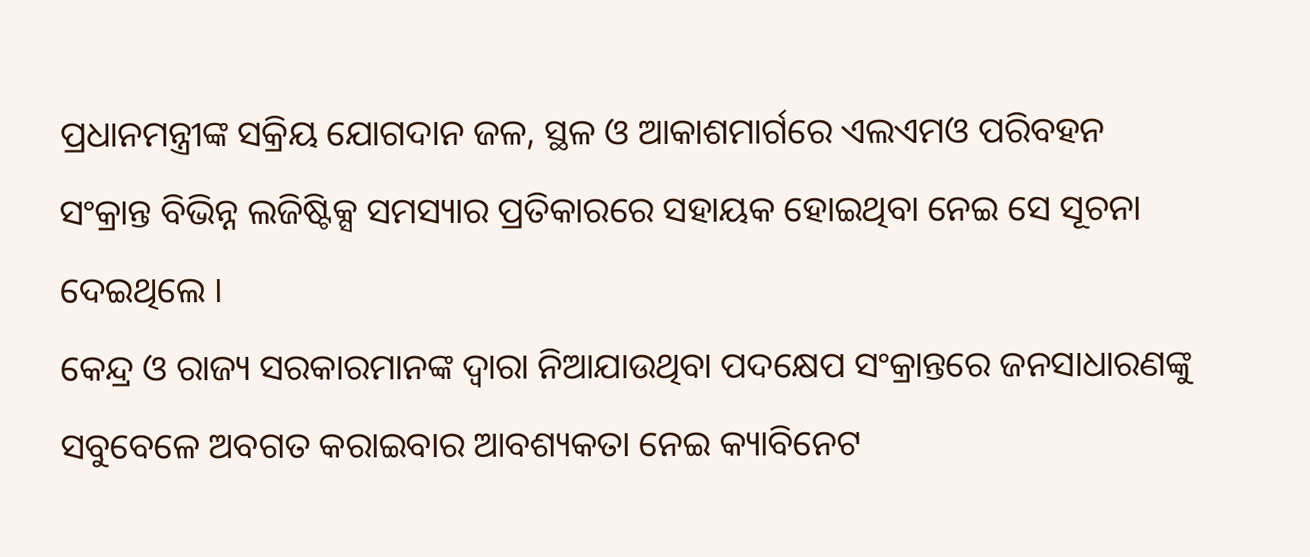ପ୍ରଧାନମନ୍ତ୍ରୀଙ୍କ ସକ୍ରିୟ ଯୋଗଦାନ ଜଳ, ସ୍ଥଳ ଓ ଆକାଶମାର୍ଗରେ ଏଲଏମଓ ପରିବହନ ସଂକ୍ରାନ୍ତ ବିଭିନ୍ନ ଲଜିଷ୍ଟିକ୍ସ ସମସ୍ୟାର ପ୍ରତିକାରରେ ସହାୟକ ହୋଇଥିବା ନେଇ ସେ ସୂଚନା ଦେଇଥିଲେ ।
କେନ୍ଦ୍ର ଓ ରାଜ୍ୟ ସରକାରମାନଙ୍କ ଦ୍ୱାରା ନିଆଯାଉଥିବା ପଦକ୍ଷେପ ସଂକ୍ରାନ୍ତରେ ଜନସାଧାରଣଙ୍କୁ ସବୁବେଳେ ଅବଗତ କରାଇବାର ଆବଶ୍ୟକତା ନେଇ କ୍ୟାବିନେଟ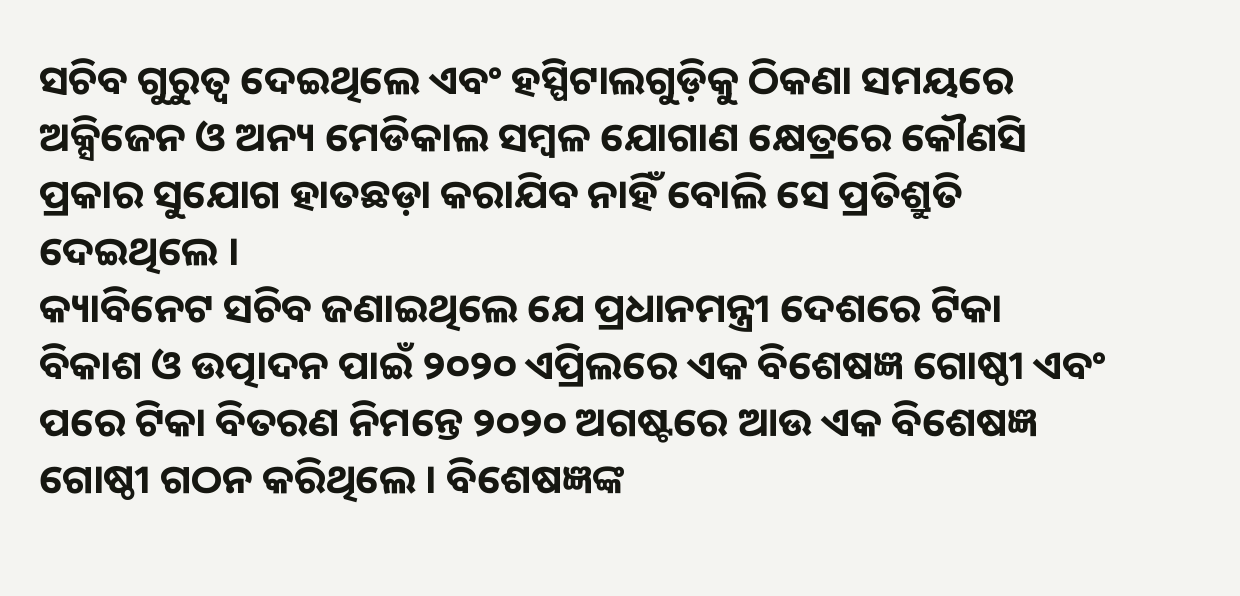ସଚିବ ଗୁରୁତ୍ୱ ଦେଇଥିଲେ ଏବଂ ହସ୍ପିଟାଲଗୁଡ଼ିକୁ ଠିକଣା ସମୟରେ ଅକ୍ସିଜେନ ଓ ଅନ୍ୟ ମେଡିକାଲ ସମ୍ବଳ ଯୋଗାଣ କ୍ଷେତ୍ରରେ କୌଣସି ପ୍ରକାର ସୁଯୋଗ ହାତଛଡ଼ା କରାଯିବ ନାହିଁ ବୋଲି ସେ ପ୍ରତିଶ୍ରୁତି ଦେଇଥିଲେ ।
କ୍ୟାବିନେଟ ସଚିବ ଜଣାଇଥିଲେ ଯେ ପ୍ରଧାନମନ୍ତ୍ରୀ ଦେଶରେ ଟିକା ବିକାଶ ଓ ଉତ୍ପାଦନ ପାଇଁ ୨୦୨୦ ଏପ୍ରିଲରେ ଏକ ବିଶେଷଜ୍ଞ ଗୋଷ୍ଠୀ ଏବଂ ପରେ ଟିକା ବିତରଣ ନିମନ୍ତେ ୨୦୨୦ ଅଗଷ୍ଟରେ ଆଉ ଏକ ବିଶେଷଜ୍ଞ ଗୋଷ୍ଠୀ ଗଠନ କରିଥିଲେ । ବିଶେଷଜ୍ଞଙ୍କ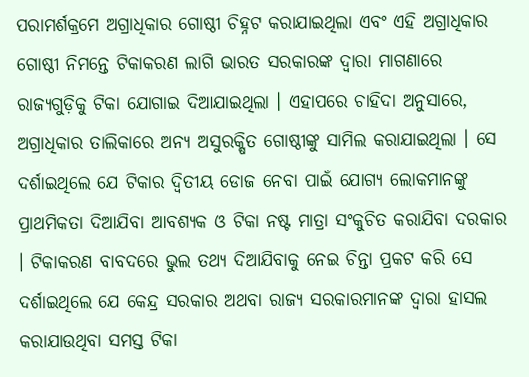ପରାମର୍ଶକ୍ରମେ ଅଗ୍ରାଧିକାର ଗୋଷ୍ଠୀ ଚିହ୍ନଟ କରାଯାଇଥିଲା ଏବଂ ଏହି ଅଗ୍ରାଧିକାର ଗୋଷ୍ଠୀ ନିମନ୍ତେ ଟିକାକରଣ ଲାଗି ଭାରତ ସରକାରଙ୍କ ଦ୍ୱାରା ମାଗଣାରେ ରାଜ୍ୟଗୁଡ଼ିକୁ ଟିକା ଯୋଗାଇ ଦିଆଯାଇଥିଲା । ଏହାପରେ ଚାହିଦା ଅନୁସାରେ, ଅଗ୍ରାଧିକାର ତାଲିକାରେ ଅନ୍ୟ ଅସୁରକ୍ଷିତ ଗୋଷ୍ଠୀଙ୍କୁ ସାମିଲ କରାଯାଇଥିଲା । ସେ ଦର୍ଶାଇଥିଲେ ଯେ ଟିକାର ଦ୍ୱିତୀୟ ଡୋଜ ନେବା ପାଇଁ ଯୋଗ୍ୟ ଲୋକମାନଙ୍କୁ ପ୍ରାଥମିକତା ଦିଆଯିବା ଆବଶ୍ୟକ ଓ ଟିକା ନଷ୍ଟ ମାତ୍ରା ସଂକୁଚିତ କରାଯିବା ଦରକାର । ଟିକାକରଣ ବାବଦରେ ଭୁଲ ତଥ୍ୟ ଦିଆଯିବାକୁ ନେଇ ଚିନ୍ତା ପ୍ରକଟ କରି ସେ ଦର୍ଶାଇଥିଲେ ଯେ କେନ୍ଦ୍ର ସରକାର ଅଥବା ରାଜ୍ୟ ସରକାରମାନଙ୍କ ଦ୍ୱାରା ହାସଲ କରାଯାଉଥିବା ସମସ୍ତ ଟିକା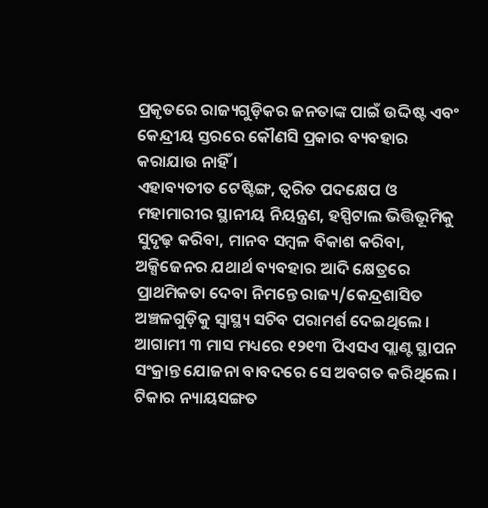ପ୍ରକୃତରେ ରାଜ୍ୟଗୁଡ଼ିକର ଜନତାଙ୍କ ପାଇଁ ଉଦ୍ଦିଷ୍ଟ ଏବଂ କେନ୍ଦ୍ରୀୟ ସ୍ତରରେ କୌଣସି ପ୍ରକାର ବ୍ୟବହାର କରାଯାଉ ନାହିଁ ।
ଏହାବ୍ୟତୀତ ଟେଷ୍ଟିଙ୍ଗ, ତ୍ୱରିତ ପଦକ୍ଷେପ ଓ ମହାମାରୀର ସ୍ଥାନୀୟ ନିୟନ୍ତ୍ରଣ, ହସ୍ପିଟାଲ ଭିତ୍ତିଭୂମିକୁ ସୁଦୃଢ଼ କରିବା, ମାନବ ସମ୍ବଳ ବିକାଶ କରିବା, ଅକ୍ସିଜେନର ଯଥାର୍ଥ ବ୍ୟବହାର ଆଦି କ୍ଷେତ୍ରରେ ପ୍ରାଥମିକତା ଦେବା ନିମନ୍ତେ ରାଜ୍ୟ/କେନ୍ଦ୍ରଶାସିତ ଅଞ୍ଚଳଗୁଡ଼ିକୁ ସ୍ୱାସ୍ଥ୍ୟ ସଚିବ ପରାମର୍ଶ ଦେଇଥିଲେ । ଆଗାମୀ ୩ ମାସ ମଧ୍ୟରେ ୧୨୧୩ ପିଏସଏ ପ୍ଲାଣ୍ଟ ସ୍ଥାପନ ସଂକ୍ରାନ୍ତ ଯୋଜନା ବାବଦରେ ସେ ଅବଗତ କରିଥିଲେ । ଟିକାର ନ୍ୟାୟସଙ୍ଗତ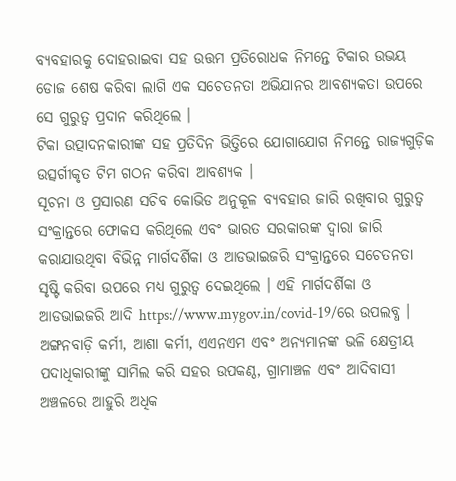ବ୍ୟବହାରକୁ ଦୋହରାଇବା ସହ ଉତ୍ତମ ପ୍ରତିରୋଧକ ନିମନ୍ତେ ଟିକାର ଉଭୟ ଡୋଜ ଶେଷ କରିବା ଲାଗି ଏକ ସଚେତନତା ଅଭିଯାନର ଆବଶ୍ୟକତା ଉପରେ ସେ ଗୁରୁତ୍ୱ ପ୍ରଦାନ କରିଥିଲେ ।
ଟିକା ଉତ୍ପାଦନକାରୀଙ୍କ ସହ ପ୍ରତିଦିନ ଭିତ୍ତିରେ ଯୋଗାଯୋଗ ନିମନ୍ତେ ରାଜ୍ୟଗୁଡ଼ିକ ଉତ୍ସର୍ଗୀକୃତ ଟିମ ଗଠନ କରିବା ଆବଶ୍ୟକ ।
ସୂଚନା ଓ ପ୍ରସାରଣ ସଚିବ କୋଭିଡ ଅନୁକୂଳ ବ୍ୟବହାର ଜାରି ରଖିବାର ଗୁରୁତ୍ୱ ସଂକ୍ରାନ୍ତରେ ଫୋକସ କରିଥିଲେ ଏବଂ ଭାରତ ସରକାରଙ୍କ ଦ୍ୱାରା ଜାରି କରାଯାଉଥିବା ବିଭିନ୍ନ ମାର୍ଗଦର୍ଶିକା ଓ ଆଡଭାଇଜରି ସଂକ୍ରାନ୍ତରେ ସଚେତନତା ସୃଷ୍ଟି କରିବା ଉପରେ ମଧ୍ୟ ଗୁରୁତ୍ୱ ଦେଇଥିଲେ । ଏହି ମାର୍ଗଦର୍ଶିକା ଓ ଆଡଭାଇଜରି ଆଦି https://www.mygov.in/covid-19/ରେ ଉପଲବ୍ଧ । ଅଙ୍ଗନବାଡ଼ି କର୍ମୀ, ଆଶା କର୍ମୀ, ଏଏନଏମ ଏବଂ ଅନ୍ୟମାନଙ୍କ ଭଳି କ୍ଷେତ୍ରୀୟ ପଦାଧିକାରୀଙ୍କୁ ସାମିଲ କରି ସହର ଉପକଣ୍ଠ, ଗ୍ରାମାଞ୍ଚଳ ଏବଂ ଆଦିବାସୀ ଅଞ୍ଚଳରେ ଆହୁରି ଅଧିକ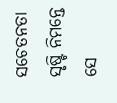ସଚେତନତା ସୃଷ୍ଟି ନିମନ୍ତେ ସେ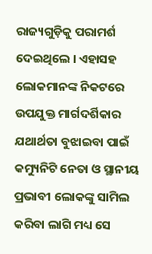ରାଜ୍ୟଗୁଡ଼ିକୁ ପରାମର୍ଶ ଦେଇଥିଲେ । ଏହାସହ ଲୋକମାନଙ୍କ ନିକଟରେ ଉପଯୁକ୍ତ ମାର୍ଗଦର୍ଶିକାର ଯଥାର୍ଥତା ବୁଝାଇବା ପାଇଁ କମ୍ୟୁନିଟି ନେତା ଓ ସ୍ଥାନୀୟ ପ୍ରଭାବୀ ଲୋକଙ୍କୁ ସାମିଲ କରିବା ଲାଗି ମଧ୍ୟ ସେ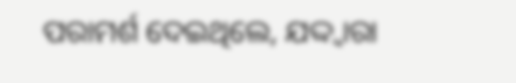ପରାମର୍ଶ ଦେଇଥିଲେ, ଯଦ୍ଦ୍ୱାରା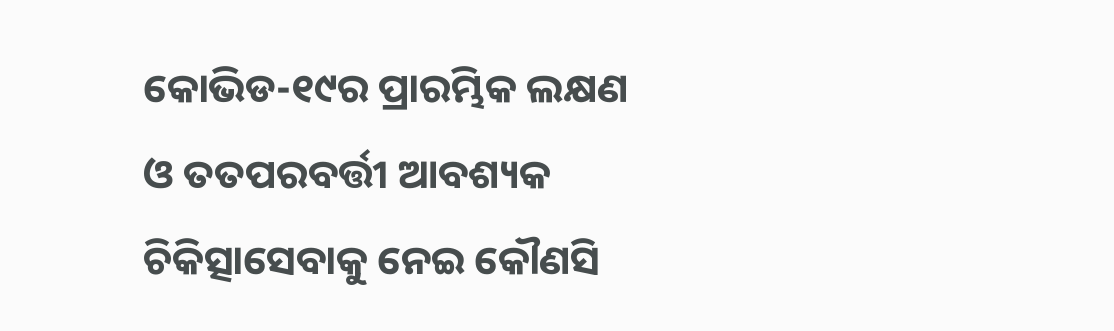କୋଭିଡ-୧୯ର ପ୍ରାରମ୍ଭିକ ଲକ୍ଷଣ ଓ ତତପରବର୍ତ୍ତୀ ଆବଶ୍ୟକ ଚିକିତ୍ସାସେବାକୁ ନେଇ କୌଣସି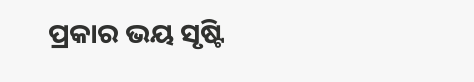ପ୍ରକାର ଭୟ ସୃଷ୍ଟି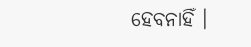ହେବନାହିଁ ।